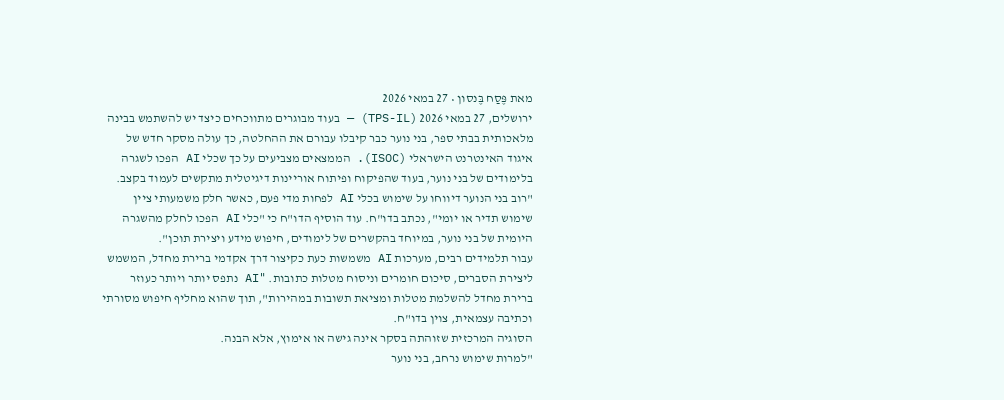מאת פֶּסַח בֶּנסון • 27 במאי 2026
ירושלים, 27 במאי 2026 (TPS-IL) — בעוד מבוגרים מתווכחים כיצד יש להשתמש בבינה מלאכותית בבתי ספר, בני נוער כבר קיבלו עבורם את ההחלטה, כך עולה מסקר חדש של איגוד האינטרנט הישראלי (ISOC). הממצאים מצביעים על כך שכלי AI הפכו לשגרה בלימודים של בני נוער, בעוד שהפיקוח ופיתוח אוריינות דיגיטלית מתקשים לעמוד בקצב.
"רוב בני הנוער דיווחו על שימוש בכלי AI לפחות מדי פעם, כאשר חלק משמעותי ציין שימוש תדיר או יומי", נכתב בדו"ח. עוד הוסיף הדו"ח כי "כלי AI הפכו לחלק מהשגרה היומית של בני נוער, במיוחד בהקשרים של לימודים, חיפוש מידע ויצירת תוכן".
עבור תלמידים רבים, מערכות AI משמשות כעת כקיצור דרך אקדמי ברירת מחדל, המשמש ליצירת הסברים, סיכום חומרים וניסוח מטלות כתובות. "AI נתפס יותר ויותר כעוזר ברירת מחדל להשלמת מטלות ומציאת תשובות במהירות", תוך שהוא מחליף חיפוש מסורתי וכתיבה עצמאית, צוין בדו"ח.
הסוגיה המרכזית שזוהתה בסקר אינה גישה או אימוץ, אלא הבנה.
"למרות שימוש נרחב, בני נוער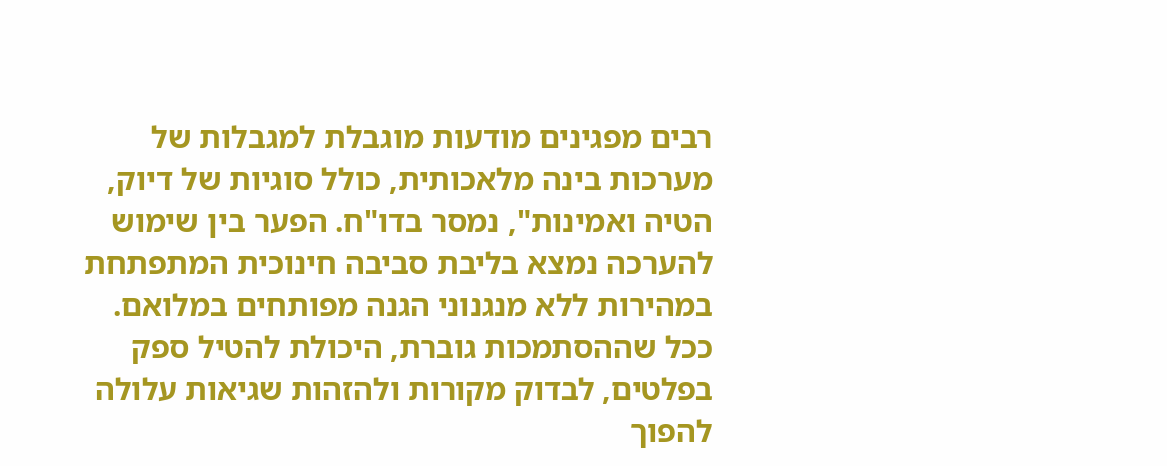רבים מפגינים מודעות מוגבלת למגבלות של מערכות בינה מלאכותית, כולל סוגיות של דיוק, הטיה ואמינות", נמסר בדו"ח. הפער בין שימוש להערכה נמצא בליבת סביבה חינוכית המתפתחת במהירות ללא מנגנוני הגנה מפותחים במלואם.
ככל שההסתמכות גוברת, היכולת להטיל ספק בפלטים, לבדוק מקורות ולהזהות שגיאות עלולה להפוך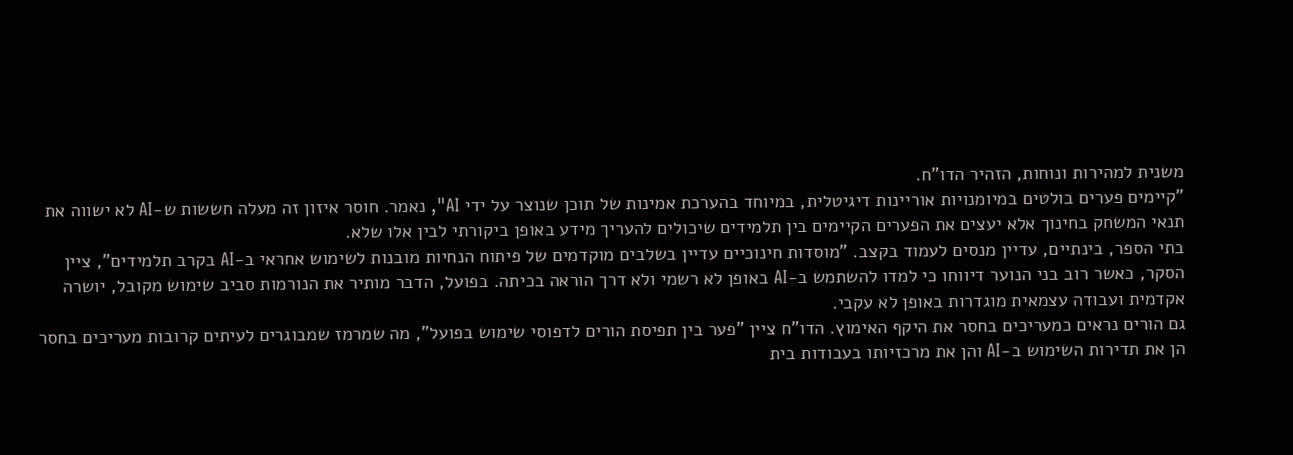משנית למהירות ונוחות, הזהיר הדו"ח.
"קיימים פערים בולטים במיומנויות אוריינות דיגיטלית, במיוחד בהערכת אמינות של תוכן שנוצר על ידי AI", נאמר. חוסר איזון זה מעלה חששות ש-AI לא ישווה את תנאי המשחק בחינוך אלא יעצים את הפערים הקיימים בין תלמידים שיכולים להעריך מידע באופן ביקורתי לבין אלו שלא.
בתי הספר, בינתיים, עדיין מנסים לעמוד בקצב. "מוסדות חינוכיים עדיין בשלבים מוקדמים של פיתוח הנחיות מובנות לשימוש אחראי ב-AI בקרב תלמידים", ציין הסקר, כאשר רוב בני הנוער דיווחו כי למדו להשתמש ב-AI באופן לא רשמי ולא דרך הוראה בכיתה. בפועל, הדבר מותיר את הנורמות סביב שימוש מקובל, יושרה אקדמית ועבודה עצמאית מוגדרות באופן לא עקבי.
גם הורים נראים כמעריכים בחסר את היקף האימוץ. הדו"ח ציין "פער בין תפיסת הורים לדפוסי שימוש בפועל", מה שמרמז שמבוגרים לעיתים קרובות מעריכים בחסר הן את תדירות השימוש ב-AI והן את מרכזיותו בעבודות בית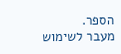הספר.
מעבר לשימוש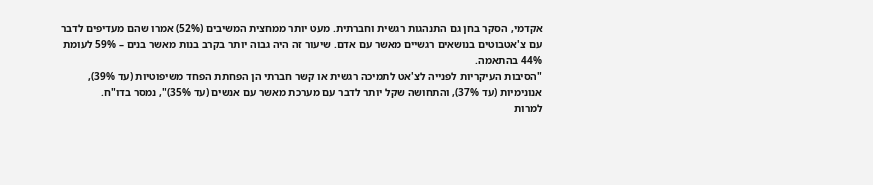אקדמי, הסקר בחן גם התנהגות רגשית וחברתית. מעט יותר ממחצית המשיבים (52%) אמרו שהם מעדיפים לדבר עם צ'אטבוטים בנושאים רגשיים מאשר עם אדם. שיעור זה היה גבוה יותר בקרב בנות מאשר בנים – 59% לעומת 44% בהתאמה.
"הסיבות העיקריות לפנייה לצ'אט לתמיכה רגשית או קשר חברתי הן הפחתת הפחד משיפוטיות (עד 39%), אנונימיות (עד 37%), והתחושה שקל יותר לדבר עם מערכת מאשר עם אנשים (עד 35%)", נמסר בדו"ח.
למרות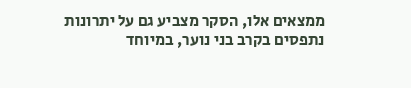ממצאים אלו, הסקר מצביע גם על יתרונות נתפסים בקרב בני נוער, במיוחד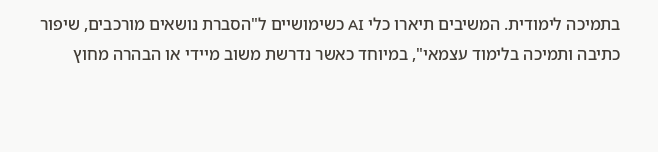בתמיכה לימודית. המשיבים תיארו כלי AI כשימושיים ל"הסברת נושאים מורכבים, שיפור כתיבה ותמיכה בלימוד עצמאי", במיוחד כאשר נדרשת משוב מיידי או הבהרה מחוץ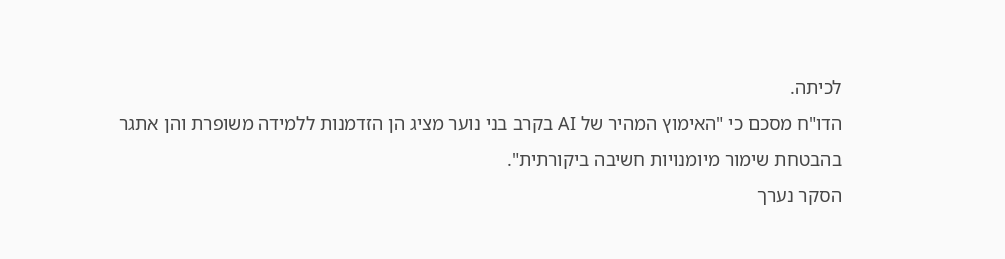לכיתה.
הדו"ח מסכם כי "האימוץ המהיר של AI בקרב בני נוער מציג הן הזדמנות ללמידה משופרת והן אתגר בהבטחת שימור מיומנויות חשיבה ביקורתית".
הסקר נערך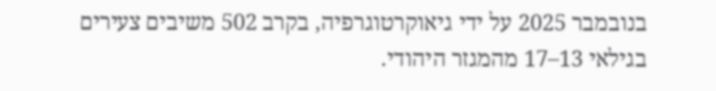בנובמבר 2025 על ידי גיאוקרטוגרפיה, בקרב 502 משיבים צעירים בגילאי 13–17 מהמגזר היהודי.